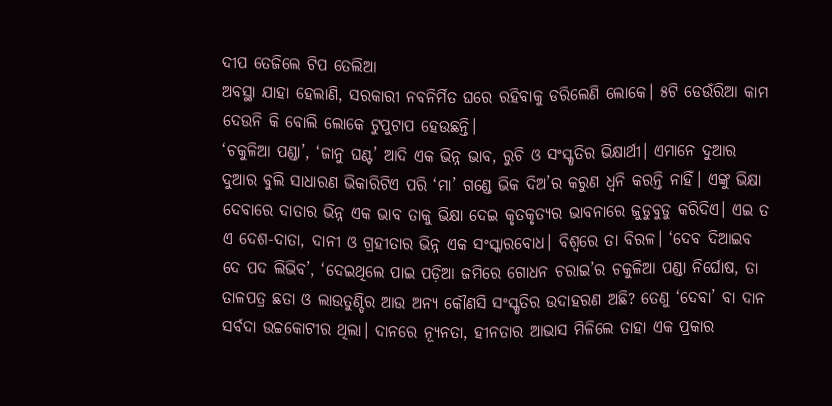ଦୀପ ତେଜିଲେ ଟିପ ତେଲିଆ
ଅବସ୍ଥା ଯାହା ହେଲାଣି, ସରକାରୀ ନବନିର୍ମିତ ଘରେ ରହିବାକୁ ଡରିଲେଣି ଲୋକେ। ୫ଟି ଡେଉଁରିଆ କାମ ଦେଉନି କି ବୋଲି ଲୋକେ ଟୁପୁଟାପ ହେଉଛନ୍ତି।
‘ଚକୁଳିଆ ପଣ୍ଡା’, ‘ଜାନୁ ଘଣ୍ଟ’ ଆଦି ଏକ ଭିନ୍ନ ଭାବ, ରୁଚି ଓ ସଂସ୍କୃତିର ଭିକ୍ଷାର୍ଥୀ। ଏମାନେ ଦୁଆର ଦୁଆର ବୁଲି ସାଧାରଣ ଭିକାରିଟିଏ ପରି ‘ମା’ ଗଣ୍ଡେ ଭିକ ଦିଅ’ର କରୁଣ ଧ୍ବନି କରନ୍ତି ନାହିଁ। ଏଙ୍କୁ ଭିକ୍ଷା ଦେବାରେ ଦାତାର ଭିନ୍ନ ଏକ ଭାବ ତାକୁ ଭିକ୍ଷା ଦେଇ କୃତକୃତ୍ୟର ଭାବନାରେ ଜୁଡୁବୁଡୁ କରିଦିଏ। ଏଇ ତ ଏ ଦେଶ-ଦାତା, ଦାନୀ ଓ ଗ୍ରହୀତାର ଭିନ୍ନ ଏକ ସଂସ୍କାରବୋଧ। ବିଶ୍ବରେ ତା ବିରଳ। ‘ଦେବ ଦିଆଇବ ଦେ ପଦ ଲିଭିବ’, ‘ଦେଇଥିଲେ ପାଇ ପଡ଼ିଆ ଜମିରେ ଗୋଧନ ଚରାଇ’ର ଚକୁଳିଆ ପଣ୍ଡା ନିର୍ଘୋଷ, ତା ତାଳପତ୍ର ଛତା ଓ ଲାଉତୁଣ୍ଡିର ଆଉ ଅନ୍ୟ କୌଣସି ସଂସ୍କୃତିର ଉଦାହରଣ ଅଛି? ତେଣୁ ‘ଦେବା’ ବା ଦାନ ସର୍ବଦା ଉଚ୍ଚକୋଟୀର ଥିଲା। ଦାନରେ ନ୍ୟୂନତା, ହୀନତାର ଆଭାସ ମିଳିଲେ ତାହା ଏକ ପ୍ରକାର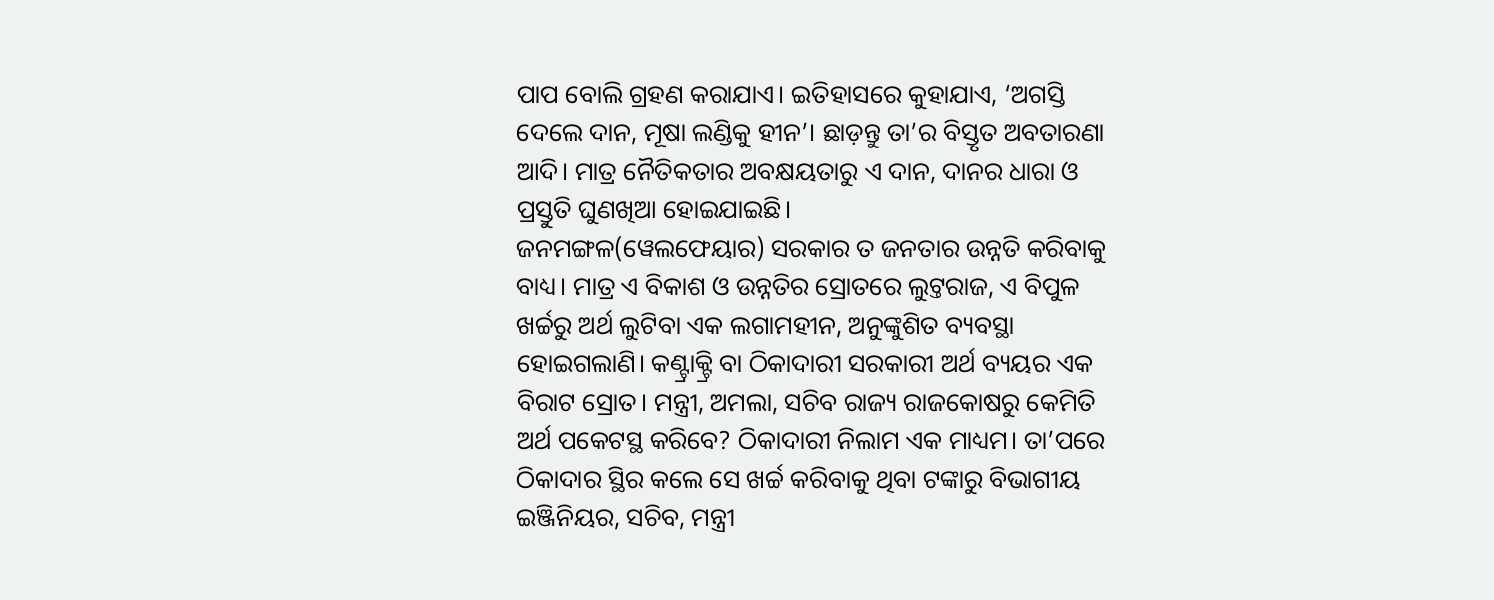ପାପ ବୋଲି ଗ୍ରହଣ କରାଯାଏ। ଇତିହାସରେ କୁହାଯାଏ, ‘ଅଗସ୍ତି ଦେଲେ ଦାନ, ମୂଷା ଲଣ୍ଡିକୁ ହୀନ’। ଛାଡ଼ନ୍ତୁ ତା’ର ବିସ୍ତୃତ ଅବତାରଣା ଆଦି। ମାତ୍ର ନୈତିକତାର ଅବକ୍ଷୟତାରୁ ଏ ଦାନ, ଦାନର ଧାରା ଓ ପ୍ରସ୍ତୁତି ଘୁଣଖିଆ ହୋଇଯାଇଛି।
ଜନମଙ୍ଗଳ(ୱେଲଫେୟାର) ସରକାର ତ ଜନତାର ଉନ୍ନତି କରିବାକୁ ବାଧ୍ୟ। ମାତ୍ର ଏ ବିକାଶ ଓ ଉନ୍ନତିର ସ୍ରୋତରେ ଲୁଟ୍ତରାଜ, ଏ ବିପୁଳ ଖର୍ଚ୍ଚରୁ ଅର୍ଥ ଲୁଟିବା ଏକ ଲଗାମହୀନ, ଅନୁଙ୍କୁଶିତ ବ୍ୟବସ୍ଥା ହୋଇଗଲାଣି। କଣ୍ଟ୍ରାକ୍ଟ୍ରି ବା ଠିକାଦାରୀ ସରକାରୀ ଅର୍ଥ ବ୍ୟୟର ଏକ ବିରାଟ ସ୍ରୋତ। ମନ୍ତ୍ରୀ, ଅମଲା, ସଚିବ ରାଜ୍ୟ ରାଜକୋଷରୁ କେମିତି ଅର୍ଥ ପକେଟସ୍ଥ କରିବେ? ଠିକାଦାରୀ ନିଲାମ ଏକ ମାଧ୍ୟମ। ତା’ପରେ ଠିକାଦାର ସ୍ଥିର କଲେ ସେ ଖର୍ଚ୍ଚ କରିବାକୁ ଥିବା ଟଙ୍କାରୁ ବିଭାଗୀୟ ଇଞ୍ଜିନିୟର, ସଚିବ, ମନ୍ତ୍ରୀ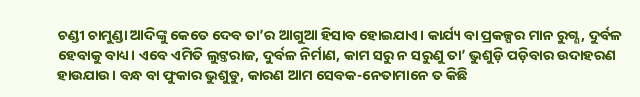ଚଣ୍ଡୀ ଚାମୁଣ୍ଡା ଆଦିଙ୍କୁ କେତେ ଦେବ ତା’ର ଆଗୁଆ ହିସାବ ହୋଇଯାଏ। କାର୍ଯ୍ୟ ବା ପ୍ରକଳ୍ପର ମାନ ରୁଗ୍ଣ, ଦୁର୍ବଳ ହେବାକୁ ବାଧ୍ୟ। ଏବେ ଏମିତି ଲୁଟ୍ତରାଜ, ଦୁର୍ବଳ ନିର୍ମାଣ, କାମ ସରୁ ନ ସରୁଣୁ ତା’ ଭୁଶୁଡ଼ି ପଡ଼ିବାର ଉଦାହରଣ ହାଉଯାଉ। ବନ୍ଧ ବା ଫୁକାର ଭୁଶୁଡୁ, କାରଣ ଆମ ସେବକ-ନେତାମାନେ ତ କିଛି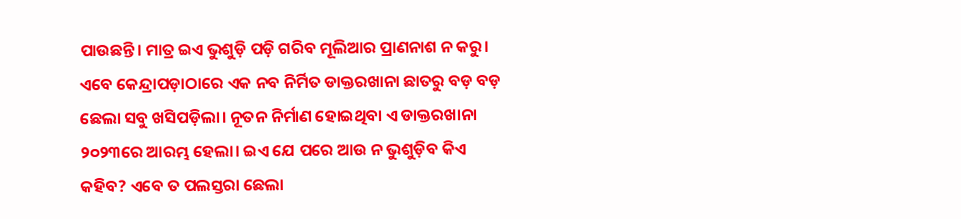ପାଉଛନ୍ତି। ମାତ୍ର ଇଏ ଭୁଶୁଡ଼ି ପଡ଼ି ଗରିବ ମୂଲିଆର ପ୍ରାଣନାଶ ନ କରୁ। ଏବେ କେନ୍ଦ୍ରାପଡ଼ାଠାରେ ଏକ ନବ ନିର୍ମିତ ଡାକ୍ତରଖାନା ଛାତରୁ ବଡ଼ ବଡ଼ ଛେଲା ସବୁ ଖସିପଡ଼ିଲା। ନୂତନ ନିର୍ମାଣ ହୋଇଥିବା ଏ ଡାକ୍ତରଖାନା ୨୦୨୩ରେ ଆରମ୍ଭ ହେଲା। ଇଏ ଯେ ପରେ ଆଉ ନ ଭୁଶୁଡ଼ିବ କିଏ କହିବ? ଏବେ ତ ପଲସ୍ତରା ଛେଲା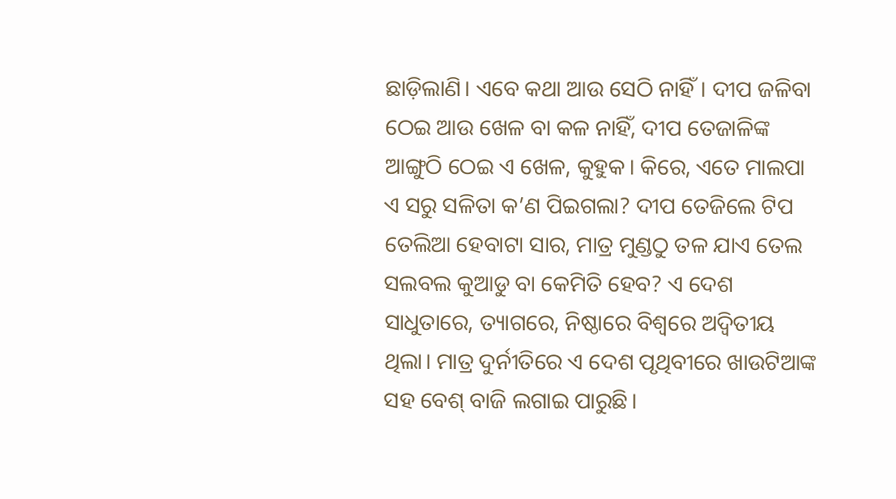ଛାଡ଼ିଲାଣି। ଏବେ କଥା ଆଉ ସେଠି ନାହିଁ। ଦୀପ ଜଳିବା ଠେଇ ଆଉ ଖେଳ ବା କଳ ନାହିଁ, ଦୀପ ତେଜାଳିଙ୍କ ଆଙ୍ଗୁଠି ଠେଇ ଏ ଖେଳ, କୁହୁକ। କିରେ, ଏତେ ମାଲପା ଏ ସରୁ ସଳିତା କ’ଣ ପିଇଗଲା? ଦୀପ ତେଜିଲେ ଟିପ ତେଲିଆ ହେବାଟା ସାର, ମାତ୍ର ମୁଣ୍ଡଠୁ ତଳ ଯାଏ ତେଲ ସଲବଲ କୁଆଡୁ ବା କେମିତି ହେବ? ଏ ଦେଶ ସାଧୁତାରେ, ତ୍ୟାଗରେ, ନିଷ୍ଠାରେ ବିଶ୍ବରେ ଅଦ୍ବିତୀୟ ଥିଲା। ମାତ୍ର ଦୁର୍ନୀତିରେ ଏ ଦେଶ ପୃଥିବୀରେ ଖାଉଟିଆଙ୍କ ସହ ବେଶ୍ ବାଜି ଲଗାଇ ପାରୁଛି।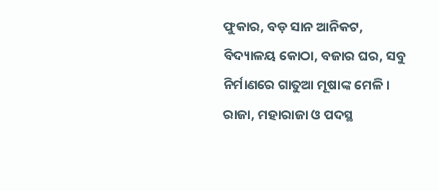ଫୁକାର, ବଡ଼ ସାନ ଆନିକଟ, ବିଦ୍ୟାଳୟ କୋଠା, ବଜାର ଘର, ସବୁ ନିର୍ମାଣରେ ଗାତୁଆ ମୂଷାଙ୍କ ମେଳି। ରାଜା, ମହାରାଜା ଓ ପଦସ୍ଥ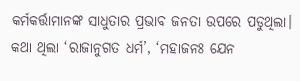କର୍ମକର୍ତ୍ତାମାନଙ୍କ ସାଧୁତାର ପ୍ରଭାବ ଜନତା ଉପରେ ପଡୁଥିଲା। କଥା ଥିଲା ‘ରାଜାନୁଗତ ଧର୍ମ’, ‘ମହାଜନଃ ଯେନ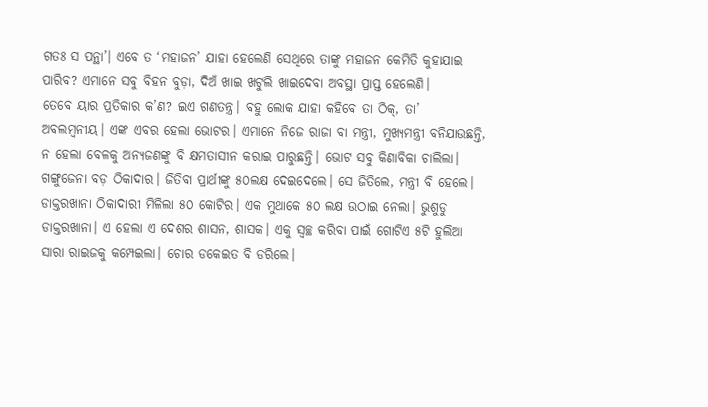ଗତଃ ସ ପନ୍ଥା’। ଏବେ ତ ‘ମହାଜନ’ ଯାହା ହେଲେଣି ସେଥିରେ ତାଙ୍କୁ ମହାଜନ କେମିତି କୁହାଯାଇ ପାରିବ? ଏମାନେ ସବୁ ବିହନ ବୁଡ଼ା, ଦିଅଁ ଖାଇ ଖଟୁଲି ଖାଇଦେବା ଅବସ୍ଥା ପ୍ରାପ୍ତ ହେଲେଣି।
ତେବେ ୟାର ପ୍ରତିକାର କ’ଣ? ଇଏ ଗଣତନ୍ତ୍ର। ବହୁ ଲୋକ ଯାହା କହିବେ ତା ଠିକ୍, ତା’ ଅବଲମ୍ବନୀୟ। ଏଙ୍କ ଏବର ହେଲା ଭୋଟର। ଏମାନେ ନିଜେ ରାଜା ବା ମନ୍ତ୍ରୀ, ମୁଖ୍ୟମନ୍ତ୍ରୀ ବନିଯାଉଛନ୍ତି, ନ ହେଲା ବେଳକୁ ଅନ୍ୟଜଣଙ୍କୁ ବି କ୍ଷମତାସୀନ କରାଇ ପାରୁଛନ୍ତି। ଭୋଟ ସବୁ କିଣାବିକା ଚାଲିଲା। ଗଙ୍ଗୁଜେନା ବଡ଼ ଠିକାଦାର। ଜିତିବା ପ୍ରାର୍ଥୀଙ୍କୁ ୫୦ଲକ୍ଷ ଦେଇଦେଲେ। ସେ ଜିତିଲେ, ମନ୍ତ୍ରୀ ବି ହେଲେ। ଡାକ୍ତରଖାନା ଠିକାଦାରୀ ମିଳିଲା ୫୦ କୋଟିର। ଏକ ମୁଥାକେ ୫୦ ଲକ୍ଷ ଉଠାଇ ନେଲା। ଭୁଶୁଡୁ ଡାକ୍ତରଖାନା। ଏ ହେଲା ଏ ଦେଶର ଶାସନ, ଶାସକ। ଏକୁ ସ୍ବଚ୍ଛ କରିବା ପାଇଁ ଗୋଟିଏ ୫ଟି ହୁଲିଆ ସାରା ରାଇଜକୁ କମ୍ପେଇଲା। ଚୋର ଡକେଇତ ବି ଡରିଲେ।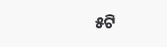୫ଟି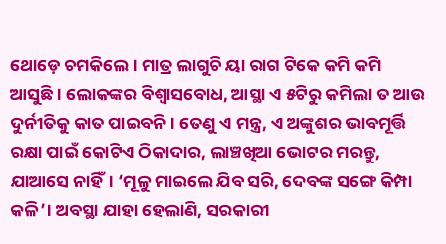ଥୋଡ଼େ ଚମକିଲେ। ମାତ୍ର ଲାଗୁଚି ୟା ରାଗ ଟିକେ କମି କମି ଆସୁଛି। ଲୋକଙ୍କର ବିଶ୍ବାସବୋଧ, ଆସ୍ଥା ଏ ୫ଟିରୁ କମିଲା ତ ଆଉ ଦୁର୍ନୀତିକୁ କାତ ପାଇବନି। ତେଣୁ ଏ ମନ୍ତ୍ର, ଏ ଅଙ୍କୁଶର ଭାବମୂର୍ତ୍ତି ରକ୍ଷା ପାଇଁ କୋଟିଏ ଠିକାଦାର, ଲାଞ୍ଚଖିଆ ଭୋଟର ମରନ୍ତୁ, ଯାଆସେ ନାହିଁ। ‘ମୂଳୁ ମାଇଲେ ଯିବ ସରି, ଦେବଙ୍କ ସଙ୍ଗେ କିମ୍ପା କଳି’। ଅବସ୍ଥା ଯାହା ହେଲାଣି, ସରକାରୀ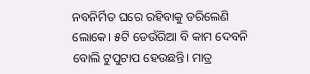ନବନିର୍ମିତ ଘରେ ରହିବାକୁ ଡରିଲେଣି ଲୋକେ। ୫ଟି ଡେଉଁରିଆ ବି କାମ ଦେବନି ବୋଲି ଟୁପୁଟାପ ହେଉଛନ୍ତି। ମାତ୍ର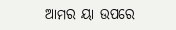ଆମର ୟା ଉପରେ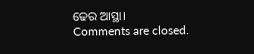ଢେର ଆସ୍ଥା।
Comments are closed.